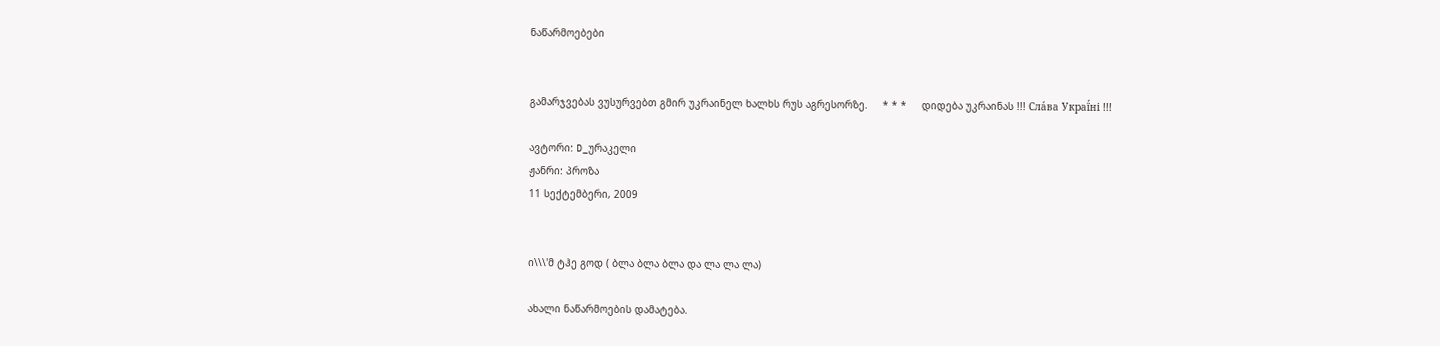ნაწარმოებები


გამარჯვებას ვუსურვებთ გმირ უკრაინელ ხალხს რუს აგრესორზე.     * * *     დიდება უკრაინას !!! Сла́ва Украї́ні !!!

ავტორი: D_ურაკელი
ჟანრი: პროზა
11 სექტემბერი, 2009


ი\\\'მ ტჰე გოდ ( ბლა ბლა ბლა და ლა ლა ლა)

ახალი ნაწარმოების დამატება.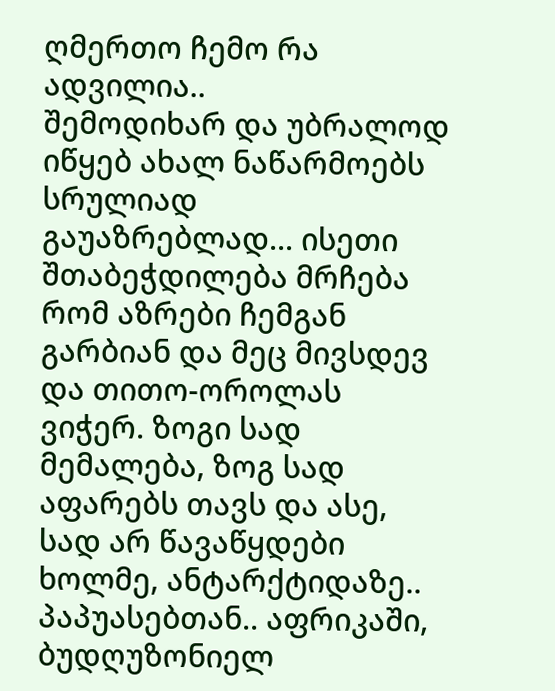ღმერთო ჩემო რა ადვილია..
შემოდიხარ და უბრალოდ იწყებ ახალ ნაწარმოებს სრულიად გაუაზრებლად... ისეთი შთაბეჭდილება მრჩება რომ აზრები ჩემგან გარბიან და მეც მივსდევ და თითო-ოროლას ვიჭერ. ზოგი სად მემალება, ზოგ სად აფარებს თავს და ასე, სად არ წავაწყდები ხოლმე, ანტარქტიდაზე.. პაპუასებთან.. აფრიკაში, ბუდღუზონიელ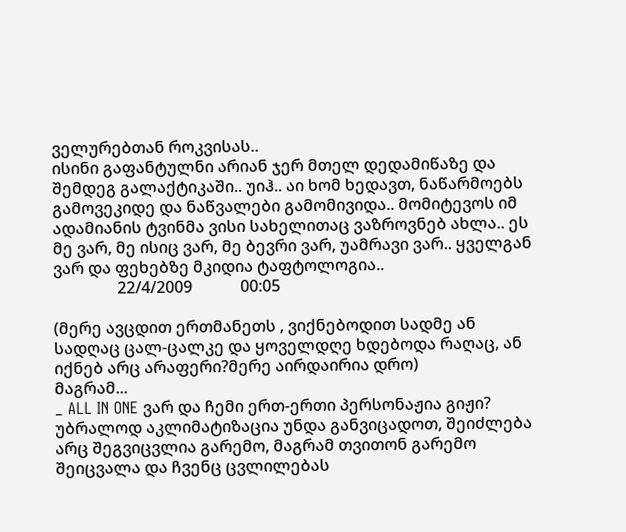ველურებთან როკვისას..
ისინი გაფანტულნი არიან ჯერ მთელ დედამიწაზე და შემდეგ გალაქტიკაში.. უიჰ.. აი ხომ ხედავთ, ნაწარმოებს გამოვეკიდე და ნაწვალები გამომივიდა.. მომიტევოს იმ ადამიანის ტვინმა ვისი სახელითაც ვაზროვნებ ახლა.. ეს მე ვარ, მე ისიც ვარ, მე ბევრი ვარ, უამრავი ვარ.. ყველგან ვარ და ფეხებზე მკიდია ტაფტოლოგია..
                22/4/2009            00:05

(მერე ავცდით ერთმანეთს , ვიქნებოდით სადმე ან სადღაც ცალ-ცალკე და ყოველდღე ხდებოდა რაღაც, ან იქნებ არც არაფერი?მერე აირდაირია დრო)
მაგრამ...
_ ALL IN ONE ვარ და ჩემი ერთ-ერთი პერსონაჟია გიჟი? უბრალოდ აკლიმატიზაცია უნდა განვიცადოთ, შეიძლება არც შეგვიცვლია გარემო, მაგრამ თვითონ გარემო შეიცვალა და ჩვენც ცვლილებას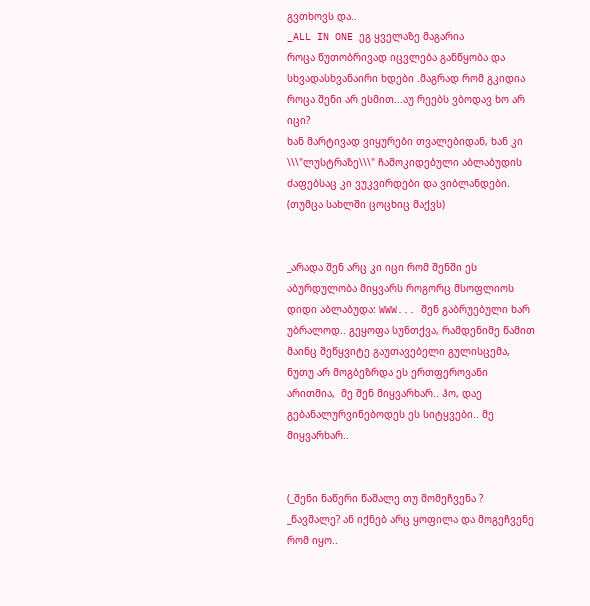გვთხოვს და..
_ALL IN ONE ეგ ყველაზე მაგარია
როცა წუთობრივად იცვლება განწყობა და სხვადასხვანაირი ხდები .მაგრად რომ გკიდია როცა შენი არ ესმით...აუ რეებს ვბოდავ ხო არ იცი?
ხან მარტივად ვიყურები თვალებიდან, ხან კი \\\"ლუსტრაზე\\\" ჩამოკიდებული აბლაბუდის ძაფებსაც კი ვუკვირდები და ვიბლანდები.
(თუმცა სახლში ცოცხიც მაქვს)


_არადა შენ არც კი იცი რომ შენში ეს აბურდულობა მიყვარს როგორც მსოფლიოს დიდი აბლაბუდა: WWW... შენ გაბრუებული ხარ უბრალოდ.. გეყოფა სუნთქვა, რამდენიმე წამით მაინც შეწყვიტე გაუთავებელი გულისცემა, ნუთუ არ მოგბეზრდა ეს ერთფეროვანი არითმია,  მე შენ მიყვარხარ.. ჰო, დაე გებანალურვინებოდეს ეს სიტყვები.. მე მიყვარხარ..


(_შენი ნაწერი წაშალე თუ მომეჩვენა ?
_წავშალე? ან იქნებ არც ყოფილა და მოგეჩვენე რომ იყო..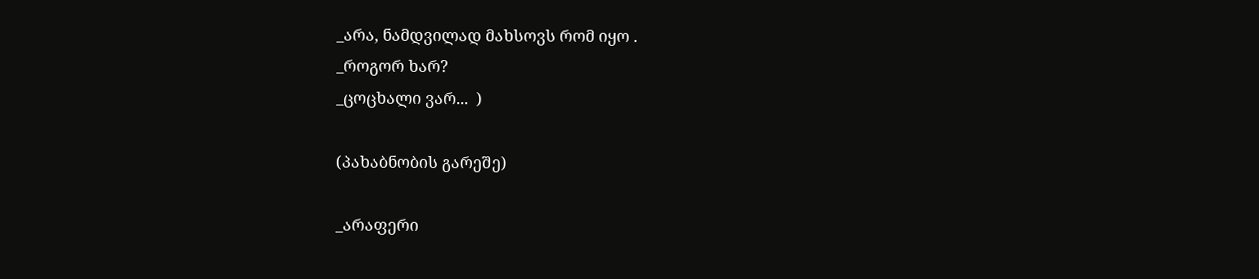_არა, ნამდვილად მახსოვს რომ იყო .
_როგორ ხარ?
_ცოცხალი ვარ...  )

(პახაბნობის გარეშე)

_არაფერი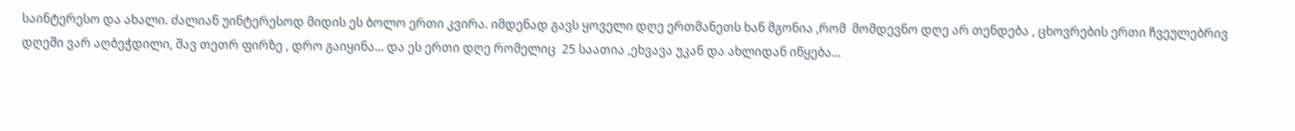საინტერესო და ახალი. ძალიან უინტერესოდ მიდის ეს ბოლო ერთი კვირა. იმდენად გავს ყოველი დღე ერთმანეთს ხან მგონია ,რომ  მომდევნო დღე არ თენდება , ცხოვრების ერთი ჩვეულებრივ დღეში ვარ აღბეჭდილი, შავ თეთრ ფირზე , დრო გაიყინა... და ეს ერთი დღე რომელიც  25 საათია ,ეხვავა უკან და ახლიდან იწყება...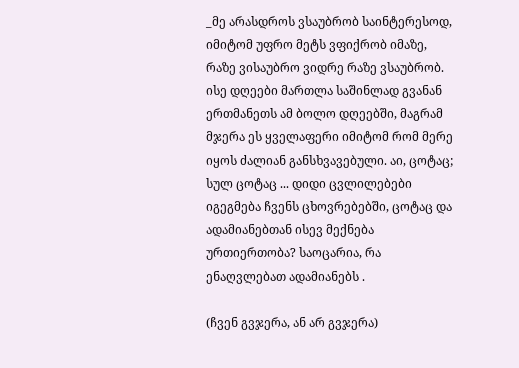_მე არასდროს ვსაუბრობ საინტერესოდ, იმიტომ უფრო მეტს ვფიქრობ იმაზე, რაზე ვისაუბრო ვიდრე რაზე ვსაუბრობ.
ისე დღეები მართლა საშინლად გვანან ერთმანეთს ამ ბოლო დღეებში, მაგრამ მჯერა ეს ყველაფერი იმიტომ რომ მერე იყოს ძალიან განსხვავებული. აი, ცოტაც; სულ ცოტაც ... დიდი ცვლილებები იგეგმება ჩვენს ცხოვრებებში, ცოტაც და ადამიანებთან ისევ მექნება ურთიერთობა? საოცარია, რა ენაღვლებათ ადამიანებს .

(ჩვენ გვჯერა, ან არ გვჯერა)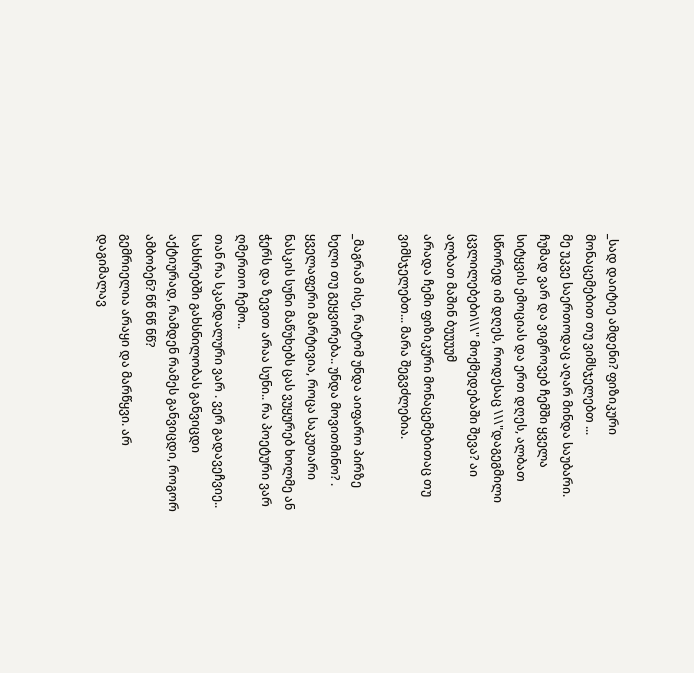_სად დაიტიე ამდენი? ფიზიკური მონაცემებით თუ ვიმსჯელებთ ...
მე უკვე საერთოდაც აღარ მინდა საუბარი.
ჩუმად ვარ და ვიგროვებ ჩემში ყველა სიტყვის ემოციას და ერთ დღეს, ალბათ სწორედ იმ დღეს, როდესაც \\\"დაგეგმილი ცვლილებები\\\" მოქმედებაში შევა? აი ალბათ მაშინ ბუუუუმ
არადა ჩემი ფიზიკური მონაცემებითაც თუ ვიმსჯელებთ... მარა შეგვძლებია.

_მაგრამ ისე, რატომ უნდა აიფარო პირზე ხელი თუ გეყვირება.. უნდა მოვითმინო? . ყველაფერი მარტივია, როცა საკუთარი ნასკის სუნი მაწუხებს ცას ვუყურებ ხოლმე ან ჭერს და ზევით არაა სუნი.. რა პოეტური ვარ ღმერთო ჩემო..
თან რა სკანდალური ვარ . ვერ გადავეჩვიე..
სახსრებში გახსნილობას განვიცდი აქტიურად, რამდენ რამეს განვიცდი, როგორ ამბობენ? ნწ ნწ ნწ?
გემრიელია არაყი და მარწყვი. არ დაგიმალავ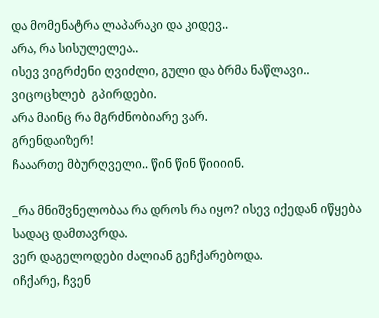და მომენატრა ლაპარაკი და კიდევ..
არა, რა სისულელეა..
ისევ ვიგრძენი ღვიძლი, გული და ბრმა ნაწლავი.. ვიცოცხლებ  გპირდები.
არა მაინც რა მგრძნობიარე ვარ.
გრენდაიზერ!
ჩააართე მბურღველი.. წინ წინ წიიიინ.

_რა მნიშვნელობაა რა დროს რა იყო? ისევ იქედან იწყება სადაც დამთავრდა.
ვერ დაგელოდები ძალიან გეჩქარებოდა.
იჩქარე, ჩვენ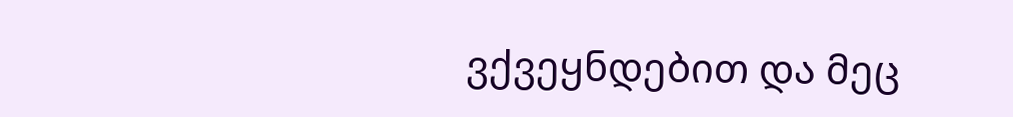ვქვეყნდებით და მეც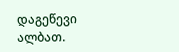დაგეწევი ალბათ.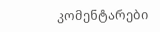კომენტარები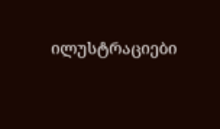ილუსტრაციები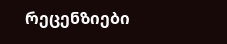რეცენზიები